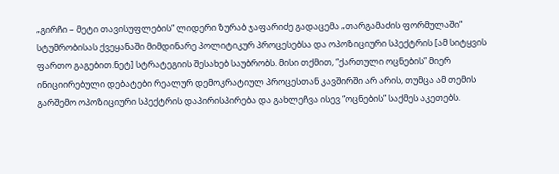„გირჩი – მეტი თავისუფლების“ ლიდერი ზურაბ ჯაფარიძე გადაცემა „თარგამაძის ფორმულაში“ სტუმრობისას ქვეყანაში მიმდინარე პოლიტიკურ პროცესებსა და ოპოზიციური სპექტრის [ამ სიტყვის ფართო გაგებით.ნეტ] სტრატეგიის შესახებ საუბრობს. მისი თქმით, “ქართული ოცნების” მიერ ინიციირებული დებატები რეალურ დემოკრატიულ პროცესთან კავშირში არ არის, თუმცა ამ თემის გარშემო ოპოზიციური სპექტრის დაპირისპირება და გახლეჩვა ისევ “ოცნების” საქმეს აკეთებს.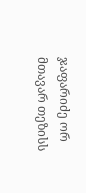ჯაფარიძე ორ მთავარ თეზისს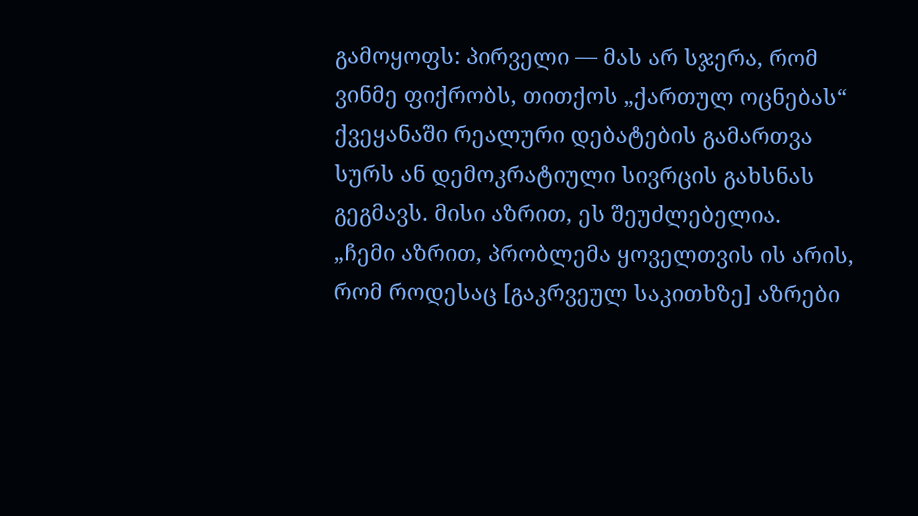გამოყოფს: პირველი — მას არ სჯერა, რომ ვინმე ფიქრობს, თითქოს „ქართულ ოცნებას“ ქვეყანაში რეალური დებატების გამართვა სურს ან დემოკრატიული სივრცის გახსნას გეგმავს. მისი აზრით, ეს შეუძლებელია.
„ჩემი აზრით, პრობლემა ყოველთვის ის არის, რომ როდესაც [გაკრვეულ საკითხზე] აზრები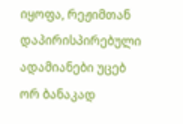იყოფა, რეჟიმთან დაპირისპირებული ადამიანები უცებ ორ ბანაკად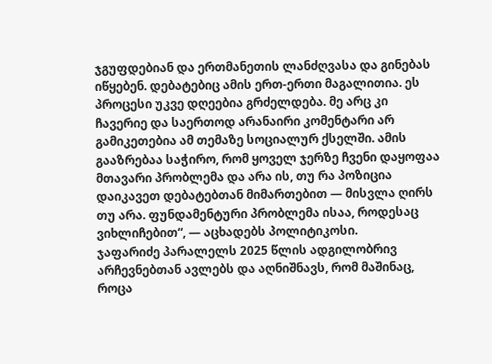ჯგუფდებიან და ერთმანეთის ლანძღვასა და გინებას იწყებენ. დებატებიც ამის ერთ-ერთი მაგალითია. ეს პროცესი უკვე დღეებია გრძელდება. მე არც კი ჩავერიე და საერთოდ არანაირი კომენტარი არ გამიკეთებია ამ თემაზე სოციალურ ქსელში. ამის გააზრებაა საჭირო, რომ ყოველ ჯერზე ჩვენი დაყოფაა მთავარი პრობლემა და არა ის, თუ რა პოზიცია დაიკავეთ დებატებთან მიმართებით — მისვლა ღირს თუ არა. ფუნდამენტური პრობლემა ისაა, როდესაც ვიხლიჩებით“, — აცხადებს პოლიტიკოსი.
ჯაფარიძე პარალელს 2025 წლის ადგილობრივ არჩევნებთან ავლებს და აღნიშნავს, რომ მაშინაც, როცა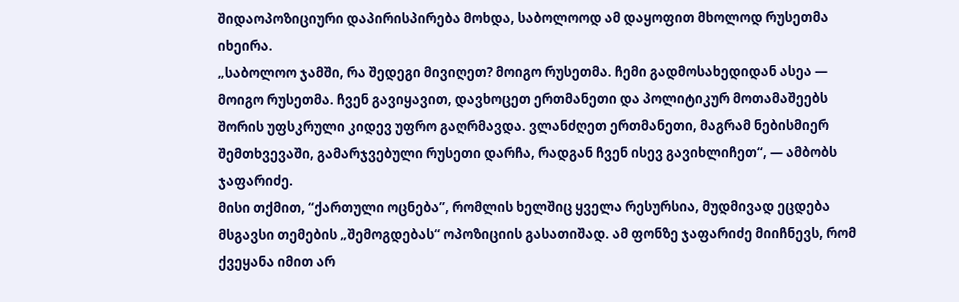შიდაოპოზიციური დაპირისპირება მოხდა, საბოლოოდ ამ დაყოფით მხოლოდ რუსეთმა იხეირა.
„საბოლოო ჯამში, რა შედეგი მივიღეთ? მოიგო რუსეთმა. ჩემი გადმოსახედიდან ასეა — მოიგო რუსეთმა. ჩვენ გავიყავით, დავხოცეთ ერთმანეთი და პოლიტიკურ მოთამაშეებს შორის უფსკრული კიდევ უფრო გაღრმავდა. ვლანძღეთ ერთმანეთი, მაგრამ ნებისმიერ შემთხვევაში, გამარჯვებული რუსეთი დარჩა, რადგან ჩვენ ისევ გავიხლიჩეთ“, — ამბობს ჯაფარიძე.
მისი თქმით, “ქართული ოცნება”, რომლის ხელშიც ყველა რესურსია, მუდმივად ეცდება მსგავსი თემების „შემოგდებას“ ოპოზიციის გასათიშად. ამ ფონზე ჯაფარიძე მიიჩნევს, რომ ქვეყანა იმით არ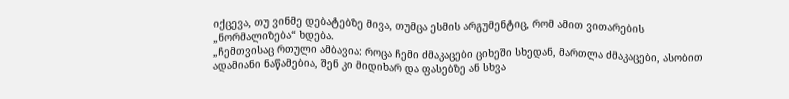იქცევა, თუ ვინმე დებატებზე მივა, თუმცა ესმის არგუმენტიც, რომ ამით ვითარების „ნორმალიზება“ ხდება.
„ჩემთვისაც რთული ამბავია: როცა ჩემი ძმაკაცები ციხეში სხედან, მართლა ძმაკაცები, ასობით ადამიანი ნაწამებია, შენ კი მიდიხარ და ფასებზე ან სხვა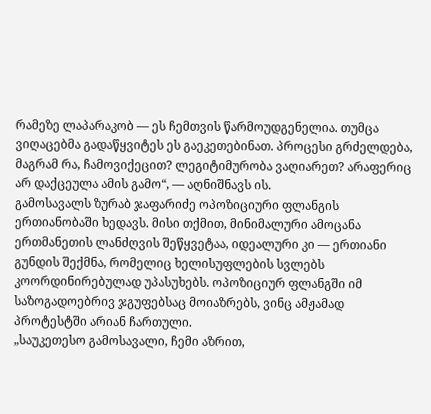რამეზე ლაპარაკობ — ეს ჩემთვის წარმოუდგენელია. თუმცა ვიღაცებმა გადაწყვიტეს ეს გაეკეთებინათ. პროცესი გრძელდება, მაგრამ რა, ჩამოვიქეცით? ლეგიტიმურობა ვაღიარეთ? არაფერიც არ დაქცეულა ამის გამო“, — აღნიშნავს ის.
გამოსავალს ზურაბ ჯაფარიძე ოპოზიციური ფლანგის ერთიანობაში ხედავს. მისი თქმით, მინიმალური ამოცანა ერთმანეთის ლანძღვის შეწყვეტაა, იდეალური კი — ერთიანი გუნდის შექმნა, რომელიც ხელისუფლების სვლებს კოორდინირებულად უპასუხებს. ოპოზიციურ ფლანგში იმ საზოგადოებრივ ჯგუფებსაც მოიაზრებს, ვინც ამჟამად პროტესტში არიან ჩართული.
„საუკეთესო გამოსავალი, ჩემი აზრით,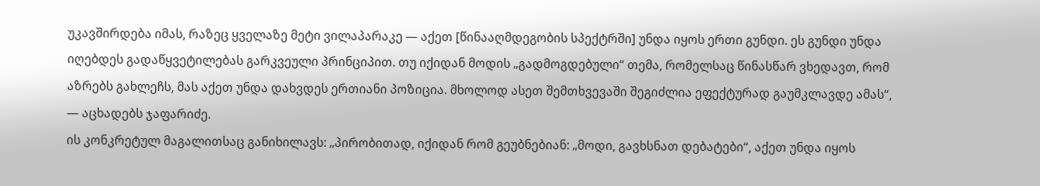უკავშირდება იმას, რაზეც ყველაზე მეტი ვილაპარაკე — აქეთ [წინააღმდეგობის სპექტრში] უნდა იყოს ერთი გუნდი. ეს გუნდი უნდა იღებდეს გადაწყვეტილებას გარკვეული პრინციპით. თუ იქიდან მოდის „გადმოგდებული“ თემა, რომელსაც წინასწარ ვხედავთ, რომ აზრებს გახლეჩს, მას აქეთ უნდა დახვდეს ერთიანი პოზიცია. მხოლოდ ასეთ შემთხვევაში შეგიძლია ეფექტურად გაუმკლავდე ამას“, — აცხადებს ჯაფარიძე.
ის კონკრეტულ მაგალითსაც განიხილავს: „პირობითად, იქიდან რომ გეუბნებიან: „მოდი, გავხსნათ დებატები“, აქეთ უნდა იყოს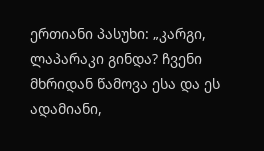ერთიანი პასუხი: „კარგი, ლაპარაკი გინდა? ჩვენი მხრიდან წამოვა ესა და ეს ადამიანი,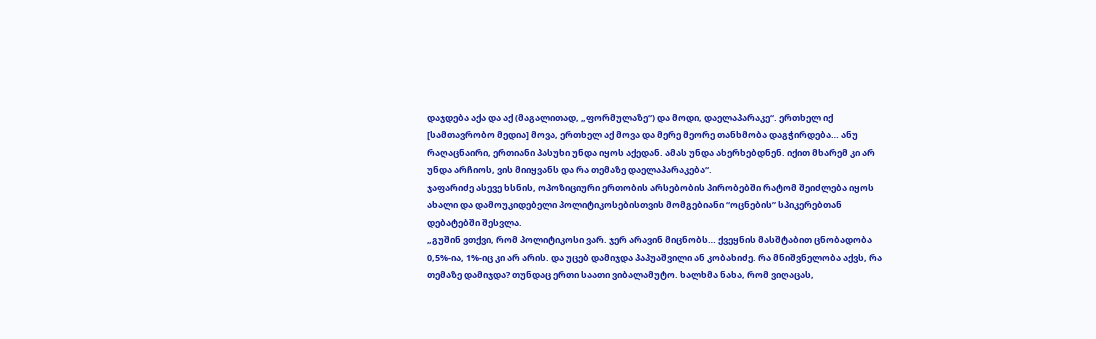დაჯდება აქა და აქ (მაგალითად, „ფორმულაზე“) და მოდი, დაელაპარაკე“. ერთხელ იქ [სამთავრობო მედია] მოვა, ერთხელ აქ მოვა და მერე მეორე თანხმობა დაგჭირდება… ანუ რაღაცნაირი, ერთიანი პასუხი უნდა იყოს აქედან. ამას უნდა ახერხებდნენ. იქით მხარემ კი არ უნდა არჩიოს, ვის მიიყვანს და რა თემაზე დაელაპარაკება“.
ჯაფარიძე ასევე ხსნის, ოპოზიციური ერთობის არსებობის პირობებში რატომ შეიძლება იყოს ახალი და დამოუკიდებელი პოლიტიკოსებისთვის მომგებიანი “ოცნების” სპიკერებთან დებატებში შესვლა.
„გუშინ ვთქვი, რომ პოლიტიკოსი ვარ. ჯერ არავინ მიცნობს… ქვეყნის მასშტაბით ცნობადობა 0,5%-ია, 1%-იც კი არ არის. და უცებ დამიჯდა პაპუაშვილი ან კობახიძე. რა მნიშვნელობა აქვს, რა თემაზე დამიჯდა? თუნდაც ერთი საათი ვიბალამუტო. ხალხმა ნახა, რომ ვიღაცას,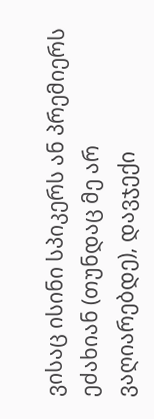ვისაც ისინი სპიკერს ან პრემიერს ეძახიან (თუნდაც მე არ ვაღიარებდე), დავჯექი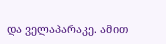და ველაპარაკე. ამით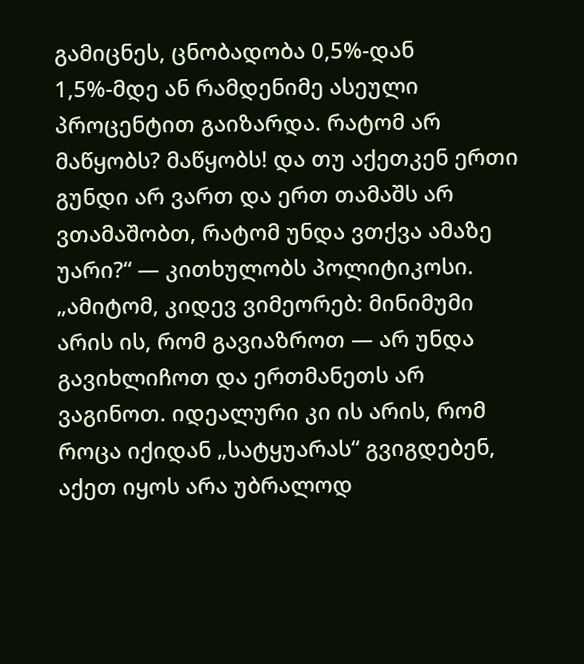გამიცნეს, ცნობადობა 0,5%-დან 1,5%-მდე ან რამდენიმე ასეული პროცენტით გაიზარდა. რატომ არ მაწყობს? მაწყობს! და თუ აქეთკენ ერთი გუნდი არ ვართ და ერთ თამაშს არ ვთამაშობთ, რატომ უნდა ვთქვა ამაზე უარი?“ — კითხულობს პოლიტიკოსი.
„ამიტომ, კიდევ ვიმეორებ: მინიმუმი არის ის, რომ გავიაზროთ — არ უნდა გავიხლიჩოთ და ერთმანეთს არ ვაგინოთ. იდეალური კი ის არის, რომ როცა იქიდან „სატყუარას“ გვიგდებენ, აქეთ იყოს არა უბრალოდ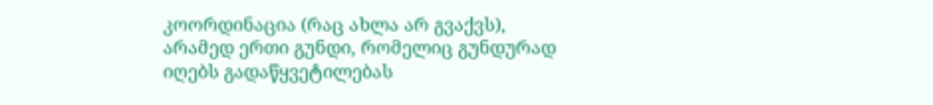კოორდინაცია (რაც ახლა არ გვაქვს), არამედ ერთი გუნდი, რომელიც გუნდურად იღებს გადაწყვეტილებას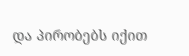და პირობებს იქით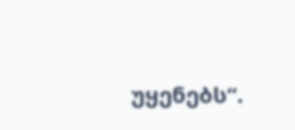უყენებს“.